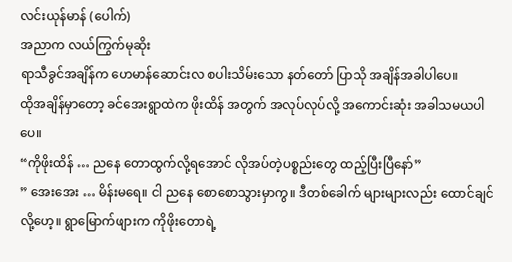လင်းယုန်မာန် (ပေါက်)
အညာက လယ်ကြွက်မုဆိုး
ရာသီခွင်အချိန်က ဟေမာန်ဆောင်းလ စပါးသိမ်းသော နတ်တော် ပြာသို အချိန်အခါပါပေ။
ထိုအချိန်မှာတော့ ခင်အေးရွာထဲက ဖိုးထိန် အတွက် အလုပ်လုပ်လို့ အကောင်းဆုံး အခါသမယပါပေ။
“ကိုဖိုးထိန် … ညနေ တောထွက်လို့ရအောင် လိုအပ်တဲ့ပစ္စည်းတွေ ထည့်ပြီးပြီနော်”
” အေးအေး … မိန်းမရေ။ ငါ ညနေ စောစောသွားမှာကွ။ ဒီတစ်ခေါက် များများလည်း ထောင်ချင်လို့ဟေ့။ ရွာမြောက်ဖျားက ကိုဖိုးတောရဲ့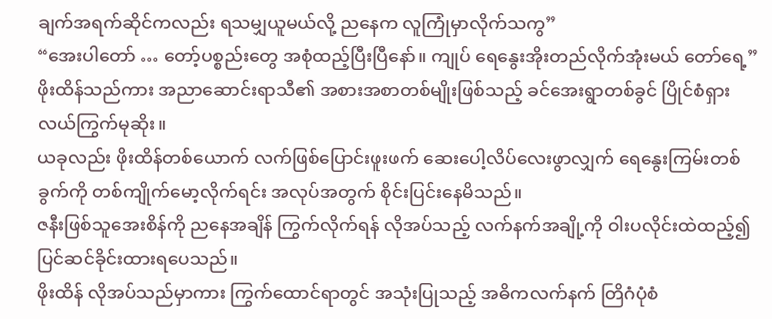ချက်အရက်ဆိုင်ကလည်း ရသမျှယူမယ်လို့ ညနေက လူကြုံမှာလိုက်သကွ”
“အေးပါတော် … တော့်ပစ္စည်းတွေ အစုံထည့်ပြီးပြီနော်။ ကျုပ် ရေနွေးအိုးတည်လိုက်အုံးမယ် တော်ရေ့”
ဖိုးထိန်သည်ကား အညာဆောင်းရာသီ၏ အစားအစာတစ်မျိုးဖြစ်သည့် ခင်အေးရွာတစ်ခွင် ပြိုင်စံရှား လယ်ကြွက်မုဆိုး။
ယခုလည်း ဖိုးထိန်တစ်ယောက် လက်ဖြစ်ပြောင်းဖူးဖက် ဆေးပေါ့လိပ်လေးဖွာလျှက် ရေနွေးကြမ်းတစ်ခွက်ကို တစ်ကျိုက်မော့လိုက်ရင်း အလုပ်အတွက် စိုင်းပြင်းနေမိသည်။
ဇနီးဖြစ်သူအေးစိန်ကို ညနေအချိန် ကြွက်လိုက်ရန် လိုအပ်သည့် လက်နက်အချို့ကို ဝါးပလိုင်းထဲထည့်၍ ပြင်ဆင်ခိုင်းထားရပေသည်။
ဖိုးထိန် လိုအပ်သည်မှာကား ကြွက်ထောင်ရာတွင် အသုံးပြုသည့် အဓိကလက်နက် တြိဂံပုံစံ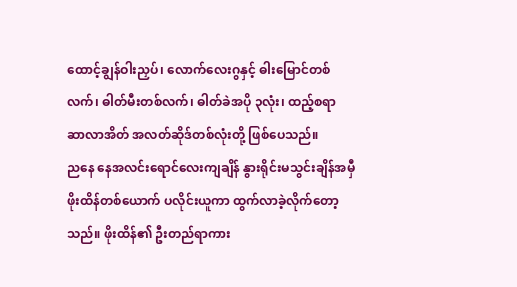ထောင့်ချွန်ဝါးညှပ်၊ လောက်လေးဂွနှင့် ဓါးမြောင်တစ်လက်၊ ဓါတ်မီးတစ်လက်၊ ဓါတ်ခဲအပို ၃လုံး၊ ထည့်စရာ ဆာလာအိတ် အလတ်ဆိုဒ်တစ်လုံးတို့ ဖြစ်ပေသည်။
ညနေ နေအလင်းရောင်လေးကျချိန် နွားရိုင်းမသွင်းချိန်အမှီ ဖိုးထိန်တစ်ယောက် ပလိုင်းယူကာ ထွက်လာခဲ့လိုက်တော့သည်။ ဖိုးထိန်၏ ဦးတည်ရာကား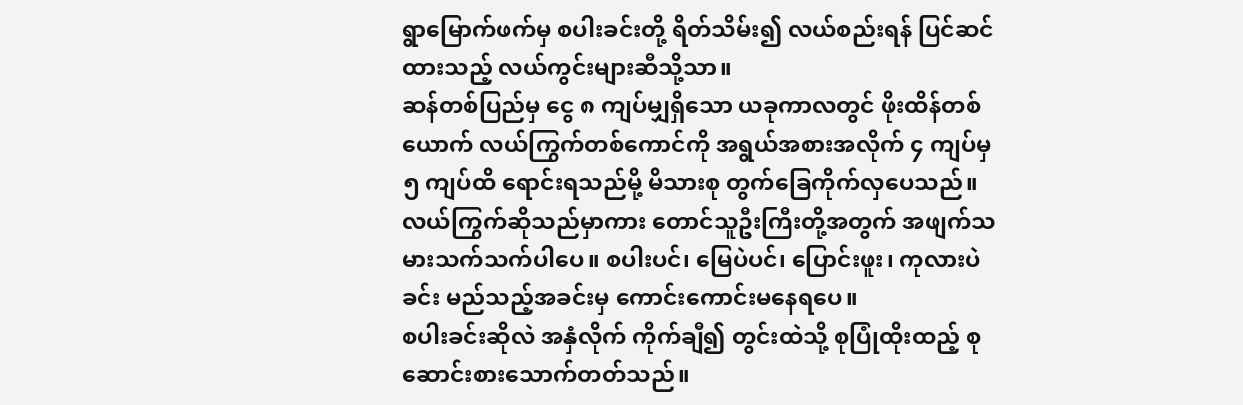ရွာမြောက်ဖက်မှ စပါးခင်းတို့ ရိတ်သိမ်း၍ လယ်စည်းရန် ပြင်ဆင်ထားသည့် လယ်ကွင်းများဆီသို့သာ။
ဆန်တစ်ပြည်မှ ငွေ ၈ ကျပ်မျှရှိသော ယခုကာလတွင် ဖိုးထိန်တစ်ယောက် လယ်ကြွက်တစ်ကောင်ကို အရွယ်အစားအလိုက် ၄ ကျပ်မှ ၅ ကျပ်ထိ ရောင်းရသည်မို့ မိသားစု တွက်ခြေကိုက်လှပေသည်။
လယ်ကြွက်ဆိုသည်မှာကား တောင်သူဦးကြီးတို့အတွက် အဖျက်သမားသက်သက်ပါပေ။ စပါးပင်၊ မြေပဲပင်၊ ပြောင်းဖူး၊ ကုလားပဲခင်း မည်သည့်အခင်းမှ ကောင်းကောင်းမနေရပေ။
စပါးခင်းဆိုလဲ အနှံလိုက် ကိုက်ချီ၍ တွင်းထဲသို့ စုပြုံထိုးထည့် စုဆောင်းစားသောက်တတ်သည်။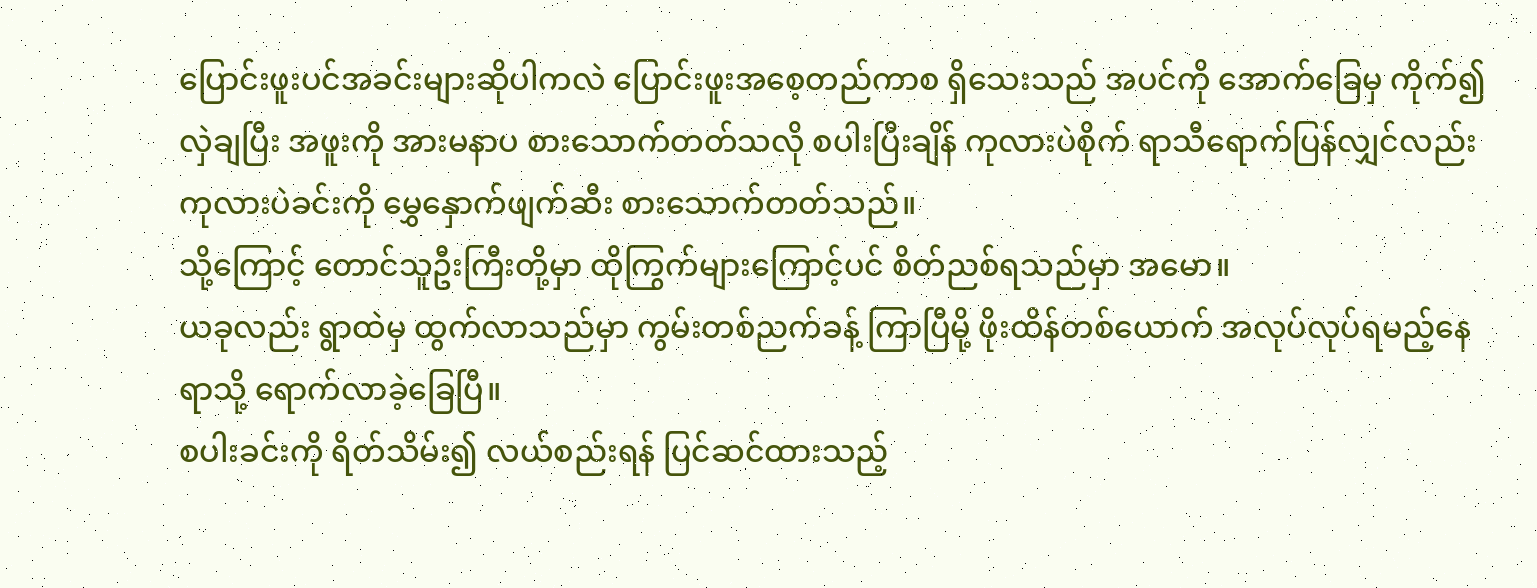ပြောင်းဖူးပင်အခင်းများဆိုပါကလဲ ပြောင်းဖူးအစေ့တည်ကာစ ရှိသေးသည် အပင်ကို အောက်ခြေမှ ကိုက်၍ လှဲချပြီး အဖူးကို အားမနာပ စားသောက်တတ်သလို စပါးပြီးချိန် ကုလားပဲစိုက် ရာသီရောက်ပြန်လျှင်လည်း ကုလားပဲခင်းကို မွှေနှောက်ဖျက်ဆီး စားသောက်တတ်သည်။
သို့ကြောင့် တောင်သူဦးကြီးတို့မှာ ထိုကြွက်များကြောင့်ပင် စိတ်ညစ်ရသည်မှာ အမော။
ယခုလည်း ရွာထဲမှ ထွက်လာသည်မှာ ကွမ်းတစ်ညက်ခန့် ကြာပြီမို့ ဖိုးထိန်တစ်ယောက် အလုပ်လုပ်ရမည့်နေရာသို့ ရောက်လာခဲ့ခြေပြီ။
စပါးခင်းကို ရိတ်သိမ်း၍ လယ်စည်းရန် ပြင်ဆင်ထားသည့်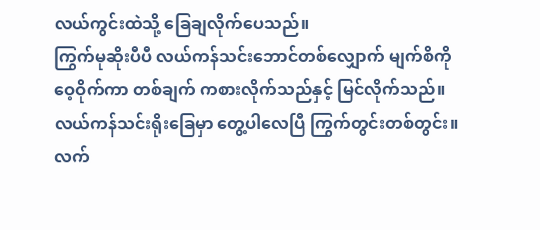လယ်ကွင်းထဲသို့ ခြေချလိုက်ပေသည်။
ကြွက်မုဆိုးပီပီ လယ်ကန်သင်းဘောင်တစ်လျှောက် မျက်စိကို ဝေ့ဝိုက်ကာ တစ်ချက် ကစားလိုက်သည်နှင့် မြင်လိုက်သည်။
လယ်ကန်သင်းရိုးခြေမှာ တွေ့ပါလေပြီ ကြွက်တွင်းတစ်တွင်း။
လက်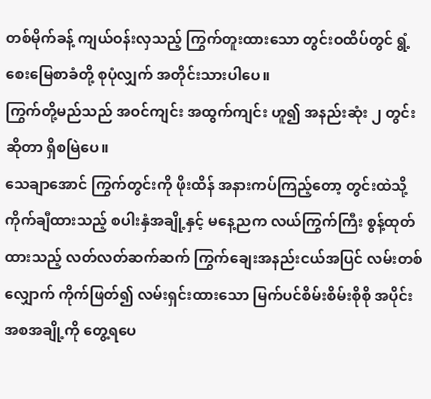တစ်မိုက်ခန့် ကျယ်ဝန်းလှသည့် ကြွက်တူးထားသော တွင်းဝထိပ်တွင် ရွံ့စေးမြေစာခံတို့ စုပုံလျှက် အတိုင်းသားပါပေ။
ကြွက်တို့မည်သည် အဝင်ကျင်း အထွက်ကျင်း ဟူ၍ အနည်းဆုံး ၂ တွင်းဆိုတာ ရှိစမြဲပေ။
သေချာအောင် ကြွက်တွင်းကို ဖိုးထိန် အနားကပ်ကြည့်တော့ တွင်းထဲသို့ ကိုက်ချီထားသည့် စပါးနှံအချို့နှင့် မနေ့ညက လယ်ကြွက်ကြီး စွန့်ထုတ်ထားသည့် လတ်လတ်ဆက်ဆက် ကြွက်ချေးအနည်းငယ်အပြင် လမ်းတစ်လျှောက် ကိုက်ဖြတ်၍ လမ်းရှင်းထားသော မြက်ပင်စိမ်းစိမ်းစိုစို အပိုင်းအစအချို့ကို တွေ့ရပေ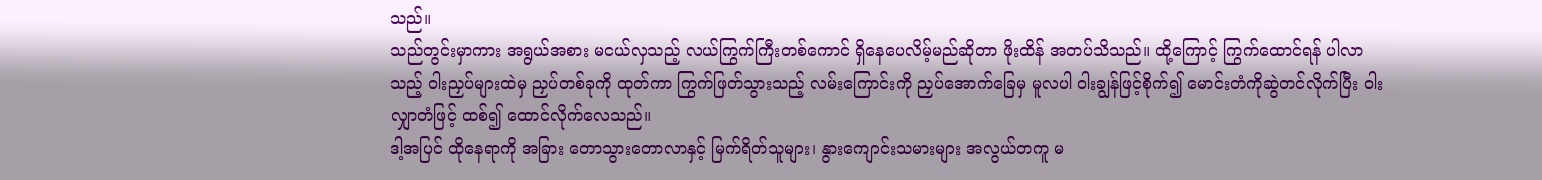သည်။
သည်တွင်းမှာကား အရွယ်အစား မငယ်လှသည့် လယ်ကြွက်ကြီးတစ်ကောင် ရှိနေပေလိမ့်မည်ဆိုတာ ဖိုးထိန် အတပ်သိသည်။ ထို့ကြောင့် ကြွက်ထောင်ရန် ပါလာသည့် ဝါးညှပ်များထဲမှ ညှပ်တစ်ခုကို ထုတ်ကာ ကြွက်ဖြတ်သွားသည့် လမ်းကြောင်းကို ညှပ်အောက်ခြေမှ မူလပါ ဝါးချွန်ဖြင့်စိုက်၍ မောင်းတံကိုဆွဲတင်လိုက်ပြီး ဝါးလျှာတံဖြင့် ထစ်၍ ထောင်လိုက်လေသည်။
ဒါ့အပြင် ထိုနေရာကို အခြား တောသွားတောလာနှင့် မြက်ရိတ်သူများ၊ နွားကျောင်းသမားများ အလွယ်တကူ မ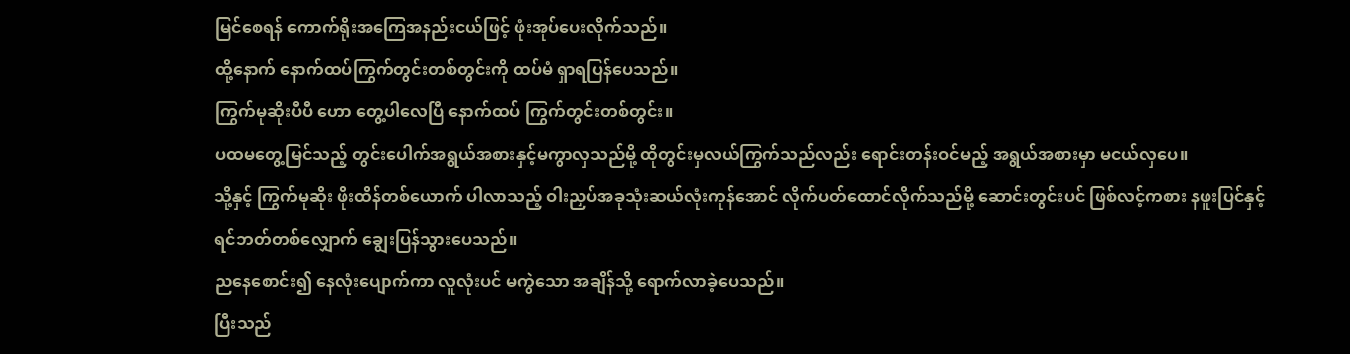မြင်စေရန် ကောက်ရိုးအကြေအနည်းငယ်ဖြင့် ဖုံးအုပ်ပေးလိုက်သည်။
ထို့နောက် နောက်ထပ်ကြွက်တွင်းတစ်တွင်းကို ထပ်မံ ရှာရပြန်ပေသည်။
ကြွက်မုဆိုးပီပီ ဟော တွေ့ပါလေပြီ နောက်ထပ် ကြွက်တွင်းတစ်တွင်း။
ပထမတွေ့မြင်သည့် တွင်းပေါက်အရွယ်အစားနှင့်မကွာလှသည်မို့ ထိုတွင်းမှလယ်ကြွက်သည်လည်း ရောင်းတန်းဝင်မည့် အရွယ်အစားမှာ မငယ်လှပေ။
သို့နှင့် ကြွက်မုဆိုး ဖိုးထိန်တစ်ယောက် ပါလာသည့် ဝါးညှပ်အခုသုံးဆယ်လုံးကုန်အောင် လိုက်ပတ်ထောင်လိုက်သည်မို့ ဆောင်းတွင်းပင် ဖြစ်လင့်ကစား နဖူးပြင်နှင့် ရင်ဘတ်တစ်လျှောက် ချွေးပြန်သွားပေသည်။
ညနေစောင်း၍ နေလုံးပျောက်ကာ လူလုံးပင် မကွဲသော အချိန်သို့ ရောက်လာခဲ့ပေသည်။
ပြီးသည်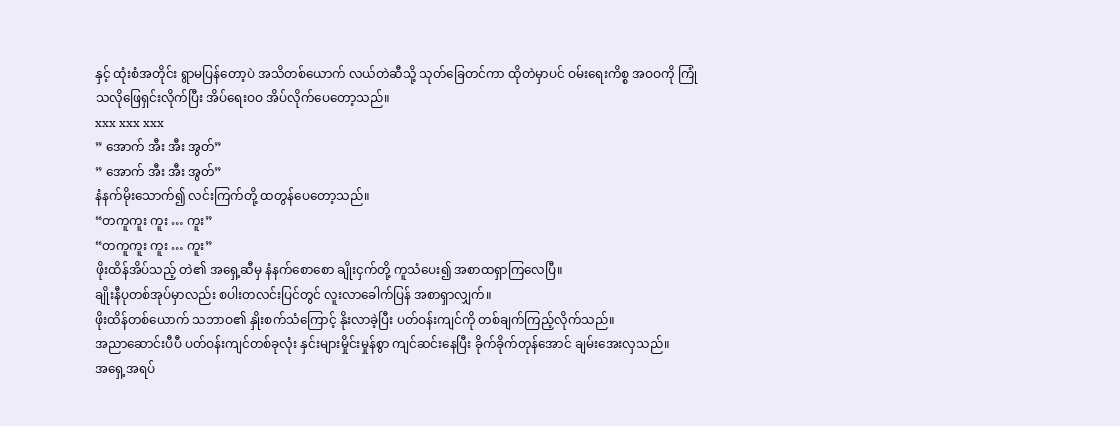နှင့် ထုံးစံအတိုင်း ရွာမပြန်တော့ပဲ အသိတစ်ယောက် လယ်တဲဆီသို့ သုတ်ခြေတင်ကာ ထိုတဲမှာပင် ဝမ်းရေးကိစ္စ အဝဝကို ကြုံသလိုဖြေရှင်းလိုက်ပြီး အိပ်ရေးဝဝ အိပ်လိုက်ပေတော့သည်။
xxx xxx xxx
” အောက် အီး အီး အွတ်”
” အောက် အီး အီး အွတ်”
နံနက်မိုးသောက်၍ လင်းကြက်တို့ ထတွန်ပေတော့သည်။
“တကူကူး ကူး … ကူး”
“တကူကူး ကူး … ကူး”
ဖိုးထိန်အိပ်သည့် တဲ၏ အရှေ့ဆီမှ နံနက်စောစော ချိုးငှက်တို့ ကူသံပေး၍ အစာထရှာကြလေပြီ။
ချိုးနီပုတစ်အုပ်မှာလည်း စပါးတလင်းပြင်တွင် လူးလာခေါက်ပြန် အစာရှာလျှက်။
ဖိုးထိန်တစ်ယောက် သဘာဝ၏ နှိုးစက်သံကြောင့် နိုးလာခဲ့ပြီး ပတ်ဝန်းကျင်ကို တစ်ချက်ကြည့်လိုက်သည်။
အညာဆောင်းပီပီ ပတ်ဝန်းကျင်တစ်ခုလုံး နှင်းများမှိုင်းမှုန်စွာ ကျင်ဆင်းနေပြီး ခိုက်ခိုက်တုန်အောင် ချမ်းအေးလှသည်။
အရှေ့အရပ်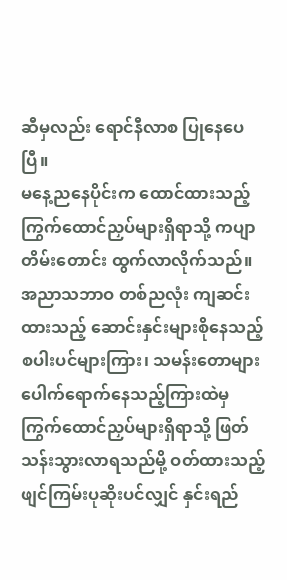ဆီမှလည်း ရောင်နီလာစ ပြုနေပေပြီ။
မနေ့ညနေပိုင်းက ထောင်ထားသည့် ကြွက်ထောင်ညှပ်များရှိရာသို့ ကပျာတိမ်းတောင်း ထွက်လာလိုက်သည်။
အညာသဘာဝ တစ်ညလုံး ကျဆင်းထားသည့် ဆောင်းနှင်းများစိုနေသည့် စပါးပင်များကြား၊ သမန်းတောများ ပေါက်ရောက်နေသည့်ကြားထဲမှ ကြွက်ထောင်ညှပ်များရှိရာသို့ ဖြတ်သန်းသွားလာရသည်မို့ ဝတ်ထားသည့် ဖျင်ကြမ်းပုဆိုးပင်လျှင် နှင်းရည်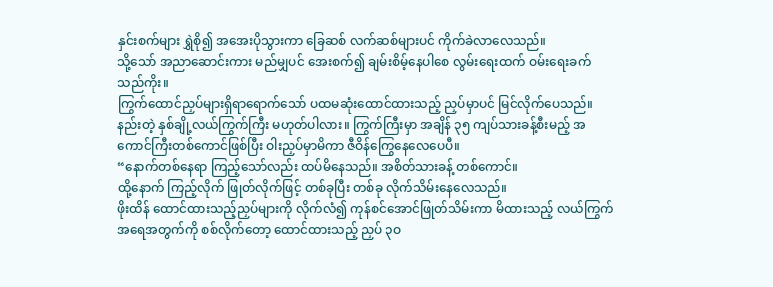နှင်းစက်များ ရွှဲစို၍ အအေးပိုသွားကာ ခြေဆစ် လက်ဆစ်များပင် ကိုက်ခဲလာလေသည်။
သို့သော် အညာဆောင်းကား မည်မျှပင် အေးစက်၍ ချမ်းစိမ့်နေပါစေ လွမ်းရေးထက် ဝမ်းရေးခက်သည်ကိုး။
ကြွက်ထောင်ညှပ်များရှိရာရောက်သော် ပထမဆုံးထောင်ထားသည့် ညှပ်မှာပင် မြင်လိုက်ပေသည်။
နည်းတဲ့ နှစ်ချို့လယ်ကြွက်ကြီး မဟုတ်ပါလား။ ကြွက်ကြီးမှာ အချိန် ၃၅ ကျပ်သားခန့်စီးမည့် အကောင်ကြီးတစ်ကောင်ဖြစ်ပြီး ဝါးညှပ်မှာမိကာ ဇီဝိန်ကြွေနေလေပေပီ။
“နောက်တစ်နေရာ ကြည့်သော်လည်း ထပ်မိနေသည်။ အစိတ်သားခန့် တစ်ကောင်။
ထို့နောက် ကြည့်လိုက် ဖြုတ်လိုက်ဖြင့် တစ်ခုပြီး တစ်ခု လိုက်သိမ်းနေလေသည်။
ဖိုးထိန် ထောင်ထားသည့်ညှပ်များကို လိုက်လံ၍ ကုန်စင်အောင်ဖြုတ်သိမ်းကာ မိထားသည့် လယ်ကြွက်အရေအတွက်ကို စစ်လိုက်တော့ ထောင်ထားသည့် ညှပ် ၃ဝ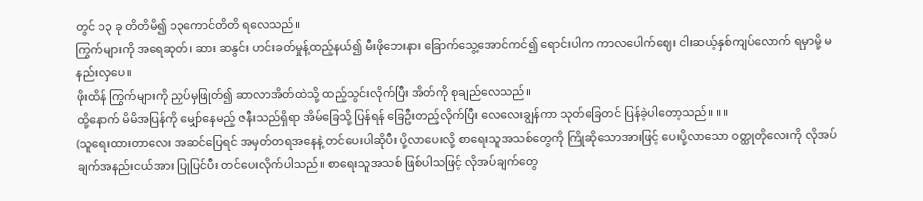တွင် ၁၃ ခု တိတိမိ၍ ၁၃ကောင်တိတိ ရလေသည်။
ကြွက်များကို အရေဆုတ်၊ ဆား ဆနွင်း ဟင်းခတ်မှုန့်ထည့်နယ်၍ မီးဖိုဘေးနား ခြောက်သွေ့အောင်ကင်၍ ရောင်းပါက ကာလပေါက်ဈေး ငါးဆယ့်နှစ်ကျပ်လောက် ရမှာမို့ မနည်းလှပေ။
ဖိုးထိန် ကြွက်များကို ညှပ်မှဖြုတ်၍ ဆာလာအိတ်ထဲသို့ ထည့်သွင်းလိုက်ပြီး အိတ်ကို စုချည်လေသည်။
ထို့နောက် မိမိအပြန်ကို မျှော်နေမည့် ဇနီးသည်ရှိရာ အိမ်ခြေသို့ ပြန်ရန် ခြေဦးတည့်လိုက်ပြီး လေလေးချွန်ကာ သုတ်ခြေတင် ပြန်ခဲ့ပါတော့သည်။ ။ ။
(သူရေးထားတာလေး အဆင်ပြေရင် အမှတ်တရအနေနဲ့ တင်ပေးပါဆိုပီး ပို့လာပေးလို့ စာရေးသူအသစ်တွေကို ကြိုဆိုသောအားဖြင့် ပေးပို့လာသော ဝတ္ထုတိုလေးကို လိုအပ်ချက်အနည်းငယ်အား ပြုပြင်ပီး တင်ပေးလိုက်ပါသည်။ စာရေးသူအသစ် ဖြစ်ပါသဖြင့် လိုအပ်ချက်တွေ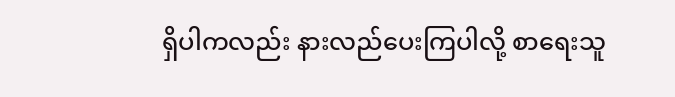ရှိပါကလည်း နားလည်ပေးကြပါလို့ စာရေးသူ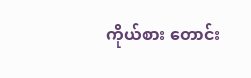ကိုယ်စား တောင်း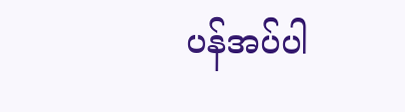ပန်အပ်ပါ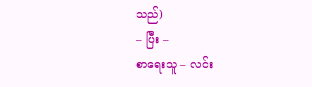သည်)
– ပြီး –
စာရေးသူ – လင်း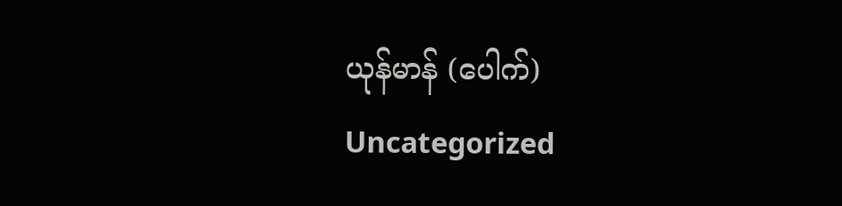ယုန်မာန် (ပေါက်)
Uncategorized